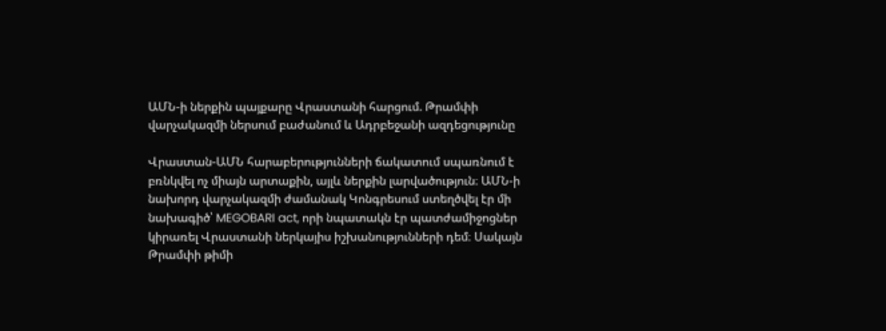ԱՄՆ-ի ներքին պայքարը Վրաստանի հարցում. Թրամփի վարչակազմի ներսում բաժանում և Ադրբեջանի ազդեցությունը

Վրաստան-ԱՄՆ հարաբերությունների ճակատում սպառնում է բռնկվել ոչ միայն արտաքին, այլև ներքին լարվածություն։ ԱՄՆ-ի նախորդ վարչակազմի ժամանակ Կոնգրեսում ստեղծվել էր մի նախագիծ՝ MEGOBARI act, որի նպատակն էր պատժամիջոցներ կիրառել Վրաստանի ներկայիս իշխանությունների դեմ։ Սակայն Թրամփի թիմի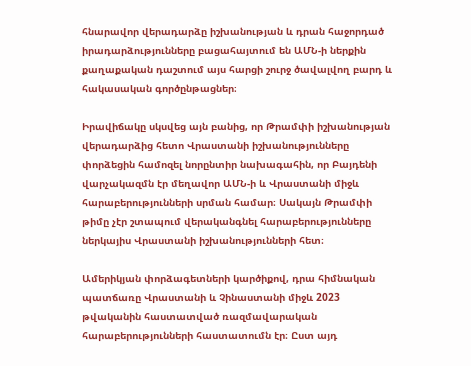հնարավոր վերադարձը իշխանության և դրան հաջորդած իրադարձությունները բացահայտում են ԱՄՆ-ի ներքին քաղաքական դաշտում այս հարցի շուրջ ծավալվող բարդ և հակասական գործընթացներ։

Իրավիճակը սկսվեց այն բանից, որ Թրամփի իշխանության վերադարձից հետո Վրաստանի իշխանությունները փորձեցին համոզել նորընտիր նախագահին, որ Բայդենի վարչակազմն էր մեղավոր ԱՄՆ-ի և Վրաստանի միջև հարաբերությունների սրման համար։ Սակայն Թրամփի թիմը չէր շտապում վերականգնել հարաբերությունները ներկայիս Վրաստանի իշխանությունների հետ։

Ամերիկյան փորձագետների կարծիքով, դրա հիմնական պատճառը Վրաստանի և Չինաստանի միջև 2023 թվականին հաստատված ռազմավարական հարաբերությունների հաստատումն էր։ Ըստ այդ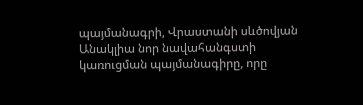պայմանագրի, Վրաստանի սևծովյան Անակլիա նոր նավահանգստի կառուցման պայմանագիրը, որը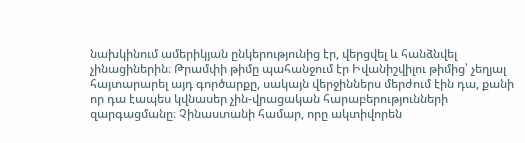նախկինում ամերիկյան ընկերությունից էր, վերցվել և հանձնվել չինացիներին։ Թրամփի թիմը պահանջում էր Իվանիշվիլու թիմից՝ չեղյալ հայտարարել այդ գործարքը, սակայն վերջիններս մերժում էին դա, քանի որ դա էապես կվնասեր չին-վրացական հարաբերությունների զարգացմանը։ Չինաստանի համար, որը ակտիվորեն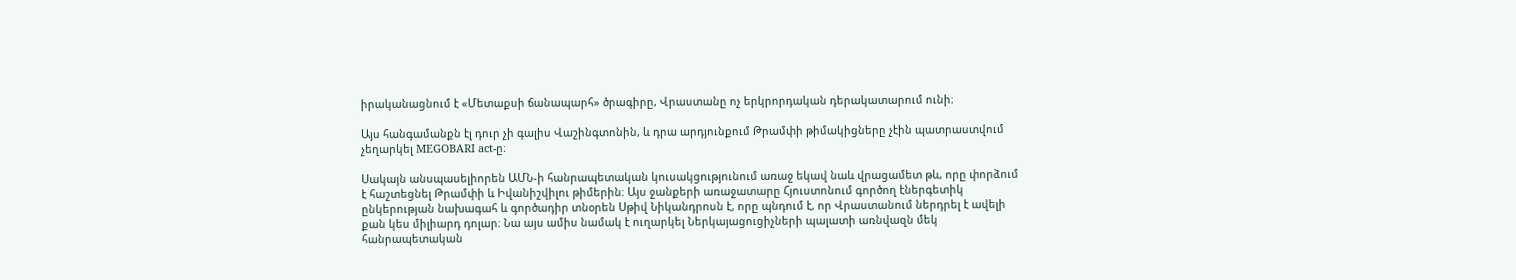իրականացնում է «Մետաքսի ճանապարհ» ծրագիրը, Վրաստանը ոչ երկրորդական դերակատարում ունի։

Այս հանգամանքն էլ դուր չի գալիս Վաշինգտոնին, և դրա արդյունքում Թրամփի թիմակիցները չէին պատրաստվում չեղարկել MEGOBARI act-ը։

Սակայն անսպասելիորեն ԱՄՆ-ի հանրապետական կուսակցությունում առաջ եկավ նաև վրացամետ թև, որը փորձում է հաշտեցնել Թրամփի և Իվանիշվիլու թիմերին։ Այս ջանքերի առաջատարը Հյուստոնում գործող էներգետիկ ընկերության նախագահ և գործադիր տնօրեն Սթիվ Նիկանդրոսն է, որը պնդում է, որ Վրաստանում ներդրել է ավելի քան կես միլիարդ դոլար։ Նա այս ամիս նամակ է ուղարկել Ներկայացուցիչների պալատի առնվազն մեկ հանրապետական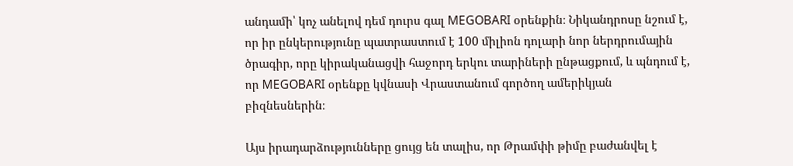անդամի՝ կոչ անելով դեմ դուրս գալ MEGOBARI օրենքին։ Նիկանդրոսը նշում է, որ իր ընկերությունը պատրաստում է 100 միլիոն դոլարի նոր ներդրումային ծրագիր, որը կիրականացվի հաջորդ երկու տարիների ընթացքում, և պնդում է, որ MEGOBARI օրենքը կվնասի Վրաստանում գործող ամերիկյան բիզնեսներին։

Այս իրադարձությունները ցույց են տալիս, որ Թրամփի թիմը բաժանվել է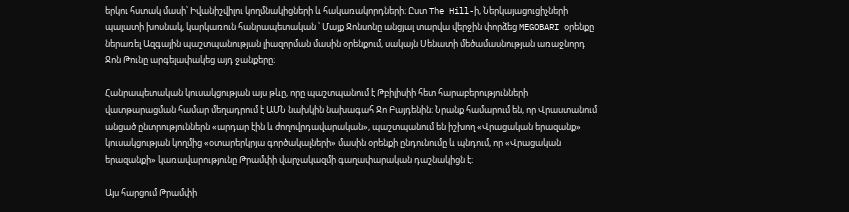երկու հստակ մասի՝ Իվանիշվիլու կողմնակիցների և հակառակորդների։ Ըստ The Hill-ի, Ներկայացուցիչների պալատի խոսնակ, կարկառուն հանրապետական ՝ Մայք Ջոնսոնը անցյալ տարվա վերջին փորձեց MEGOBARI օրենքը ներառել Ազգային պաշտպանության լիազորման մասին օրենքում, սակայն Սենատի մեծամասնության առաջնորդ Ջոն Թունը արգելափակեց այդ ջանքերը։

Հանրապետական կուսակցության այս թևը, որը պաշտպանում է Թբիլիսիի հետ հարաբերությունների վատթարացման համար մեղադրում է ԱՄՆ նախկին նախագահ Ջո Բայդենին։ Նրանք համարում են, որ Վրաստանում անցած ընտրություններն «արդար էին և ժողովրդավարական», պաշտպանում են իշխող «Վրացական երազանք» կուսակցության կողմից «օտարերկրյա գործակալների» մասին օրենքի ընդունումը և պնդում, որ «Վրացական երազանքի» կառավարությունը Թրամփի վարչակազմի գաղափարական դաշնակիցն է։

Այս հարցում Թրամփի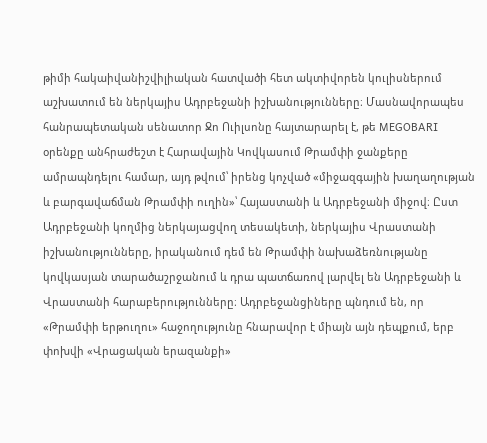թիմի հակաիվանիշվիլիական հատվածի հետ ակտիվորեն կուլիսներում աշխատում են ներկայիս Ադրբեջանի իշխանությունները։ Մասնավորապես հանրապետական սենատոր Ջո Ուիլսոնը հայտարարել է, թե MEGOBARI օրենքը անհրաժեշտ է Հարավային Կովկասում Թրամփի ջանքերը ամրապնդելու համար, այդ թվում՝ իրենց կոչված «միջազգային խաղաղության և բարգավաճման Թրամփի ուղին»՝ Հայաստանի և Ադրբեջանի միջով։ Ըստ Ադրբեջանի կողմից ներկայացվող տեսակետի, ներկայիս Վրաստանի իշխանությունները, իրականում դեմ են Թրամփի նախաձեռնությանը կովկասյան տարածաշրջանում և դրա պատճառով լարվել են Ադրբեջանի և Վրաստանի հարաբերությունները։ Ադրբեջանցիները պնդում են, որ «Թրամփի երթուղու» հաջողությունը հնարավոր է միայն այն դեպքում, երբ փոխվի «Վրացական երազանքի»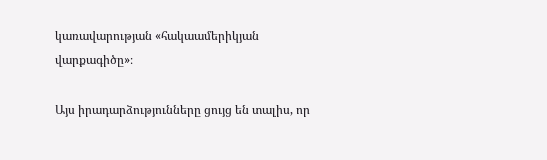կառավարության «հակաամերիկյան վարքագիծը»։

Այս իրադարձությունները ցույց են տալիս, որ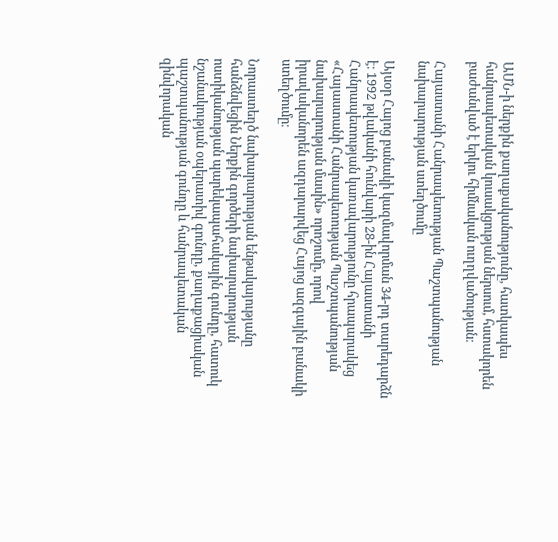ԱՄՆ-ի ներքին քաղաքականությունը, հատկապես հանրապետական կուսակցության ներսում, հստակորեն բաժանված է երկու հիմնական ուղղվածության։

Հայաստանի Հանրապետության Պաշտպանության նախարարության ստեղծումը

Այսօր Հայոց բանակի կազմավորման 34-րդ տարեդարձն է։ 1992 թվականի հունվարի 28-ին Հայաստանի Հանրապետության կառավարությունը հրապարակեց «Հայաստանի Հանրապետության Պաշտպանության նախարարության մասին» որոշումը, որով իրավականորեն ազդարարվեց Հայոց ազգային բանակի ստեղծումը։

Նորաստեղծ նախարարության ենթակայությանը հանձնվեցին Ներքին գործերի նախարարության ոստիկանության պարեկապահակային գունդը, հատուկ նշանակության օպերատիվ գունդը, քաղաքացիական պաշտպանության գունդը և հանրապետական զինվորական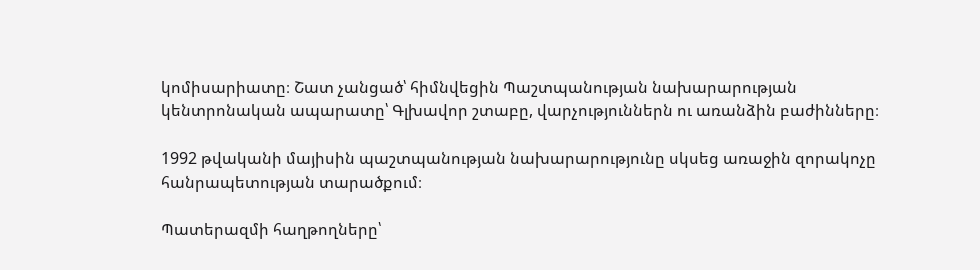կոմիսարիատը։ Շատ չանցած՝ հիմնվեցին Պաշտպանության նախարարության կենտրոնական ապարատը՝ Գլխավոր շտաբը, վարչություններն ու առանձին բաժինները։

1992 թվականի մայիսին պաշտպանության նախարարությունը սկսեց առաջին զորակոչը հանրապետության տարածքում։

Պատերազմի հաղթողները՝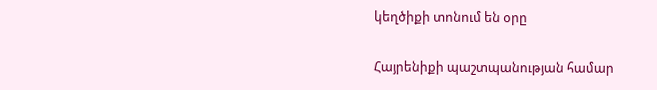կեղծիքի տոնում են օրը

Հայրենիքի պաշտպանության համար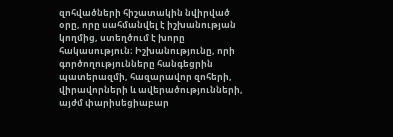զոհվածների հիշատակին նվիրված օրը, որը սահմանվել է իշխանության կողմից, ստեղծում է խորը հակասություն։ Իշխանությունը, որի գործողությունները հանգեցրին պատերազմի, հազարավոր զոհերի, վիրավորների և ավերածությունների, այժմ փարիսեցիաբար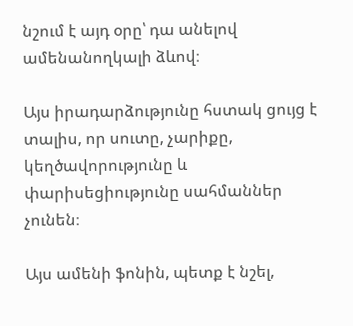նշում է այդ օրը՝ դա անելով ամենանողկալի ձևով։

Այս իրադարձությունը հստակ ցույց է տալիս, որ սուտը, չարիքը, կեղծավորությունը և փարիսեցիությունը սահմաններ չունեն։

Այս ամենի ֆոնին, պետք է նշել,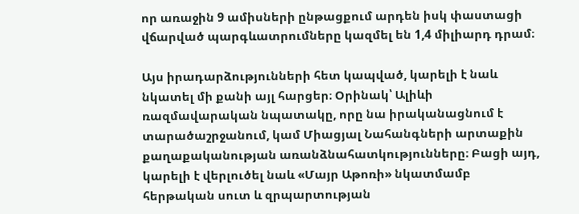որ առաջին 9 ամիսների ընթացքում արդեն իսկ փաստացի վճարված պարգևատրումները կազմել են 1,4 միլիարդ դրամ։

Այս իրադարձությունների հետ կապված, կարելի է նաև նկատել մի քանի այլ հարցեր։ Օրինակ՝ Ալիևի ռազմավարական նպատակը, որը նա իրականացնում է տարածաշրջանում, կամ Միացյալ Նահանգների արտաքին քաղաքականության առանձնահատկությունները։ Բացի այդ, կարելի է վերլուծել նաև «Մայր Աթոռի» նկատմամբ հերթական սուտ և զրպարտության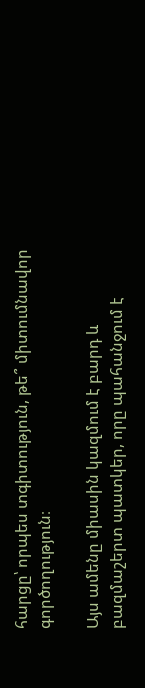հարցը՝ որպես տգիտություն, թե՞ միտումնավոր գործողություն։

Այս ամենը միասին կազմում է բարդ և բազմաշերտ պատկեր, որը պահանջում է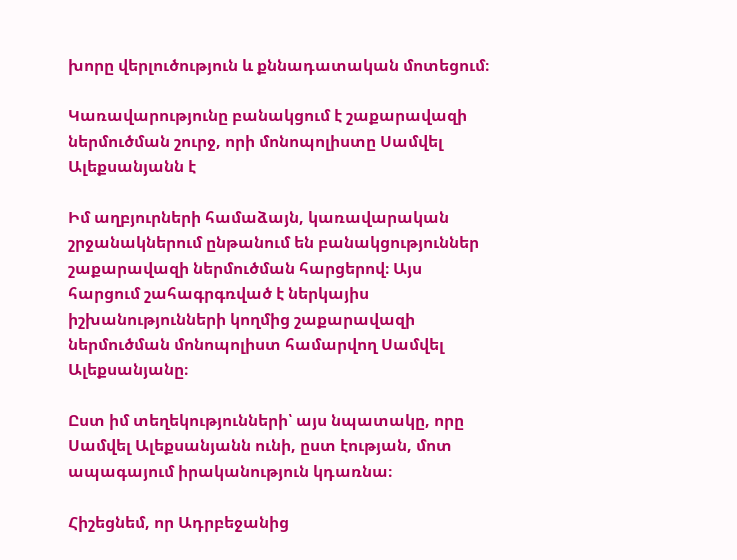խորը վերլուծություն և քննադատական մոտեցում։

Կառավարությունը բանակցում է շաքարավազի ներմուծման շուրջ, որի մոնոպոլիստը Սամվել Ալեքսանյանն է

Իմ աղբյուրների համաձայն, կառավարական շրջանակներում ընթանում են բանակցություններ շաքարավազի ներմուծման հարցերով։ Այս հարցում շահագրգռված է ներկայիս իշխանությունների կողմից շաքարավազի ներմուծման մոնոպոլիստ համարվող Սամվել Ալեքսանյանը։

Ըստ իմ տեղեկությունների՝ այս նպատակը, որը Սամվել Ալեքսանյանն ունի, ըստ էության, մոտ ապագայում իրականություն կդառնա։

Հիշեցնեմ, որ Ադրբեջանից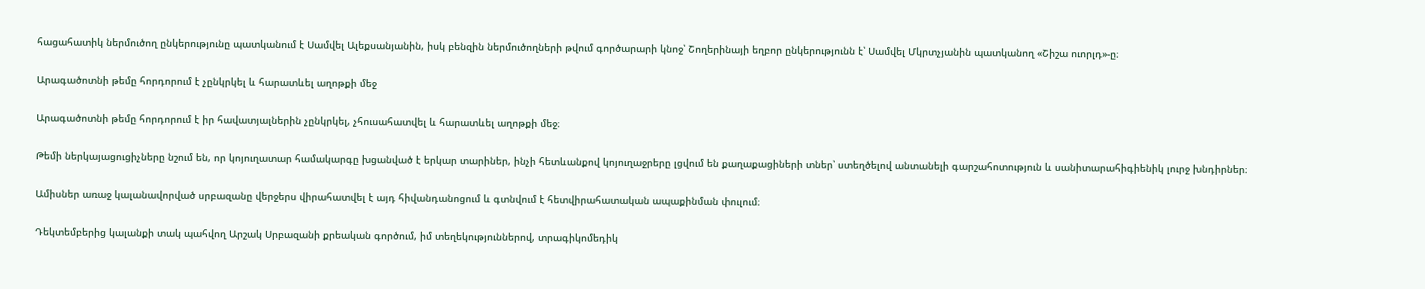հացահատիկ ներմուծող ընկերությունը պատկանում է Սամվել Ալեքսանյանին, իսկ բենզին ներմուծողների թվում գործարարի կնոջ՝ Շողերինայի եղբոր ընկերությունն է՝ Սամվել Մկրտչյանին պատկանող «Շիշա ուորլդ»-ը։

Արագածոտնի թեմը հորդորում է չընկրկել և հարատևել աղոթքի մեջ

Արագածոտնի թեմը հորդորում է իր հավատյալներին չընկրկել, չհուսահատվել և հարատևել աղոթքի մեջ։

Թեմի ներկայացուցիչները նշում են, որ կոյուղատար համակարգը խցանված է երկար տարիներ, ինչի հետևանքով կոյուղաջրերը լցվում են քաղաքացիների տներ՝ ստեղծելով անտանելի գարշահոտություն և սանիտարահիգիենիկ լուրջ խնդիրներ։

Ամիսներ առաջ կալանավորված սրբազանը վերջերս վիրահատվել է այդ հիվանդանոցում և գտնվում է հետվիրահատական ապաքինման փուլում։

Դեկտեմբերից կալանքի տակ պահվող Արշակ Սրբազանի քրեական գործում, իմ տեղեկություններով, տրագիկոմեդիկ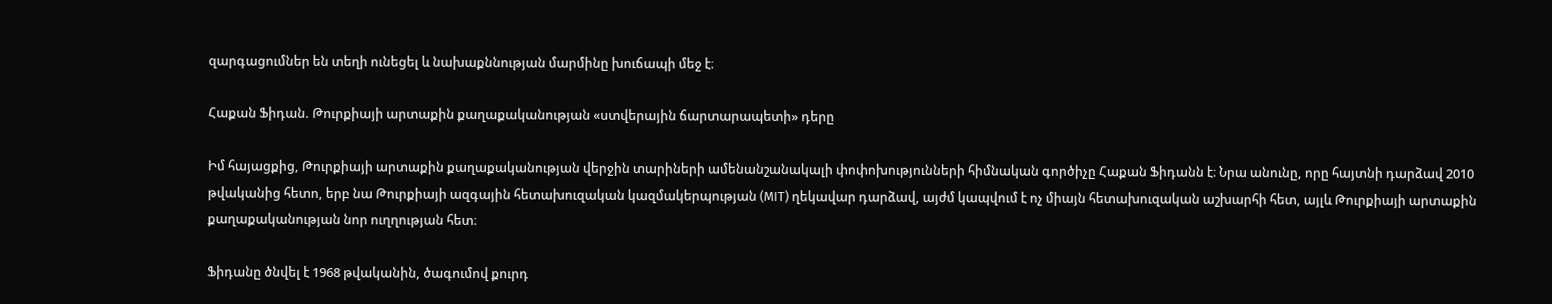զարգացումներ են տեղի ունեցել և նախաքննության մարմինը խուճապի մեջ է։

Հաքան Ֆիդան. Թուրքիայի արտաքին քաղաքականության «ստվերային ճարտարապետի» դերը

Իմ հայացքից, Թուրքիայի արտաքին քաղաքականության վերջին տարիների ամենանշանակալի փոփոխությունների հիմնական գործիչը Հաքան Ֆիդանն է։ Նրա անունը, որը հայտնի դարձավ 2010 թվականից հետո, երբ նա Թուրքիայի ազգային հետախուզական կազմակերպության (MIT) ղեկավար դարձավ, այժմ կապվում է ոչ միայն հետախուզական աշխարհի հետ, այլև Թուրքիայի արտաքին քաղաքականության նոր ուղղության հետ։

Ֆիդանը ծնվել է 1968 թվականին, ծագումով քուրդ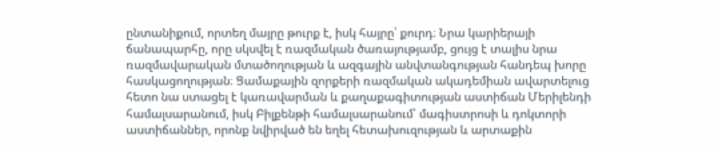ընտանիքում, որտեղ մայրը թուրք է, իսկ հայրը՝ քուրդ։ Նրա կարիերայի ճանապարհը, որը սկսվել է ռազմական ծառայությամբ, ցույց է տալիս նրա ռազմավարական մտածողության և ազգային անվտանգության հանդեպ խորը հասկացողության։ Ցամաքային զորքերի ռազմական ակադեմիան ավարտելուց հետո նա ստացել է կառավարման և քաղաքագիտության աստիճան Մերիլենդի համալսարանում, իսկ Բիլքենթի համալսարանում՝ մագիստրոսի և դոկտորի աստիճաններ, որոնք նվիրված են եղել հետախուզության և արտաքին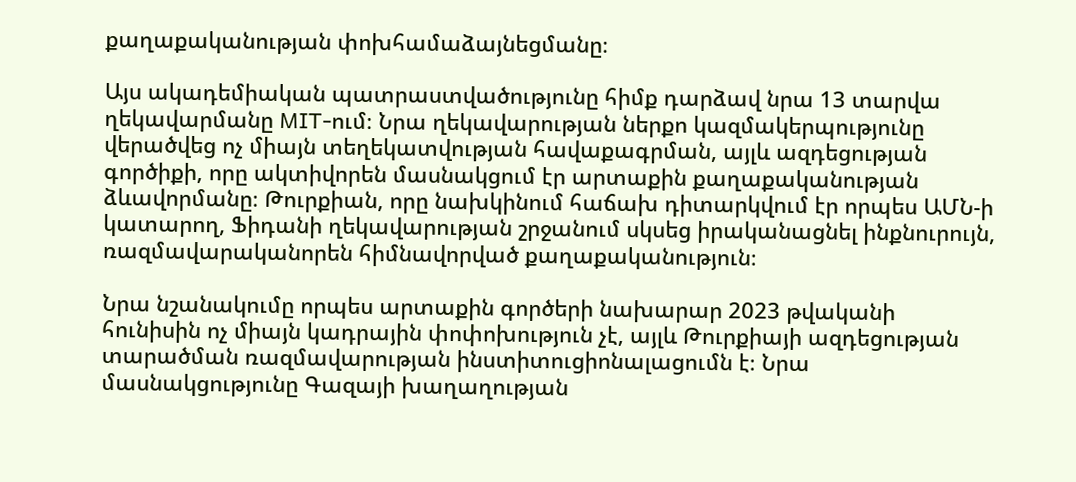քաղաքականության փոխհամաձայնեցմանը։

Այս ակադեմիական պատրաստվածությունը հիմք դարձավ նրա 13 տարվա ղեկավարմանը MIT-ում։ Նրա ղեկավարության ներքո կազմակերպությունը վերածվեց ոչ միայն տեղեկատվության հավաքագրման, այլև ազդեցության գործիքի, որը ակտիվորեն մասնակցում էր արտաքին քաղաքականության ձևավորմանը։ Թուրքիան, որը նախկինում հաճախ դիտարկվում էր որպես ԱՄՆ-ի կատարող, Ֆիդանի ղեկավարության շրջանում սկսեց իրականացնել ինքնուրույն, ռազմավարականորեն հիմնավորված քաղաքականություն։

Նրա նշանակումը որպես արտաքին գործերի նախարար 2023 թվականի հունիսին ոչ միայն կադրային փոփոխություն չէ, այլև Թուրքիայի ազդեցության տարածման ռազմավարության ինստիտուցիոնալացումն է։ Նրա մասնակցությունը Գազայի խաղաղության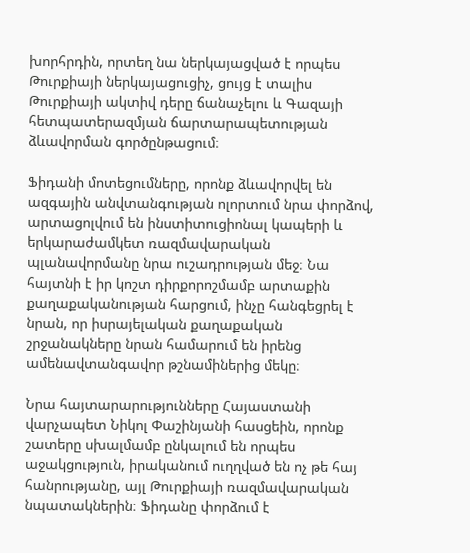խորհրդին, որտեղ նա ներկայացված է որպես Թուրքիայի ներկայացուցիչ, ցույց է տալիս Թուրքիայի ակտիվ դերը ճանաչելու և Գազայի հետպատերազմյան ճարտարապետության ձևավորման գործընթացում։

Ֆիդանի մոտեցումները, որոնք ձևավորվել են ազգային անվտանգության ոլորտում նրա փորձով, արտացոլվում են ինստիտուցիոնալ կապերի և երկարաժամկետ ռազմավարական պլանավորմանը նրա ուշադրության մեջ։ Նա հայտնի է իր կոշտ դիրքորոշմամբ արտաքին քաղաքականության հարցում, ինչը հանգեցրել է նրան, որ իսրայելական քաղաքական շրջանակները նրան համարում են իրենց ամենավտանգավոր թշնամիներից մեկը։

Նրա հայտարարությունները Հայաստանի վարչապետ Նիկոլ Փաշինյանի հասցեին, որոնք շատերը սխալմամբ ընկալում են որպես աջակցություն, իրականում ուղղված են ոչ թե հայ հանրությանը, այլ Թուրքիայի ռազմավարական նպատակներին։ Ֆիդանը փորձում է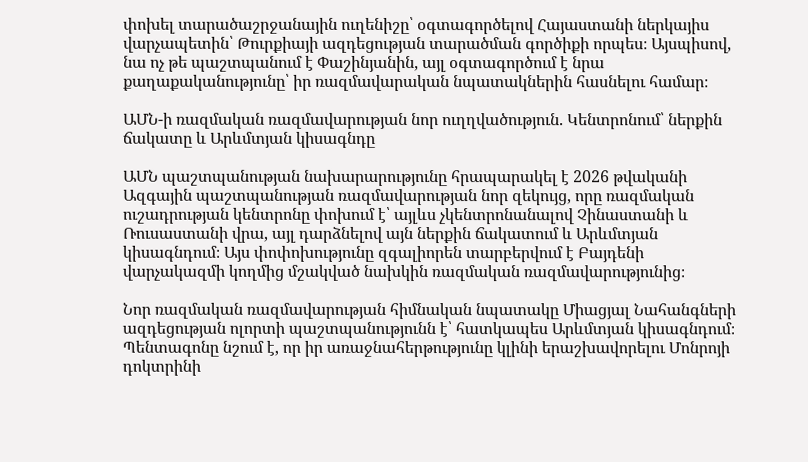փոխել տարածաշրջանային ուղենիշը՝ օգտագործելով Հայաստանի ներկայիս վարչապետին՝ Թուրքիայի ազդեցության տարածման գործիքի որպես։ Այսպիսով, նա ոչ թե պաշտպանում է Փաշինյանին, այլ օգտագործում է նրա քաղաքականությունը՝ իր ռազմավարական նպատակներին հասնելու համար։

ԱՄՆ-ի ռազմական ռազմավարության նոր ուղղվածություն. Կենտրոնում՝ ներքին ճակատը և Արևմտյան կիսագնդը

ԱՄՆ պաշտպանության նախարարությունը հրապարակել է 2026 թվականի Ազգային պաշտպանության ռազմավարության նոր զեկույց, որը ռազմական ուշադրության կենտրոնը փոխում է՝ այլևս չկենտրոնանալով Չինաստանի և Ռուսաստանի վրա, այլ դարձնելով այն ներքին ճակատում և Արևմտյան կիսագնդում։ Այս փոփոխությունը զգալիորեն տարբերվում է Բայդենի վարչակազմի կողմից մշակված նախկին ռազմական ռազմավարությունից։

Նոր ռազմական ռազմավարության հիմնական նպատակը Միացյալ Նահանգների ազդեցության ոլորտի պաշտպանությունն է՝ հատկապես Արևմտյան կիսագնդում։ Պենտագոնը նշում է, որ իր առաջնահերթությունը կլինի երաշխավորելու Մոնրոյի դոկտրինի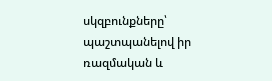սկզբունքները՝ պաշտպանելով իր ռազմական և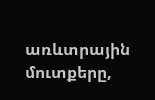առևտրային մուտքերը,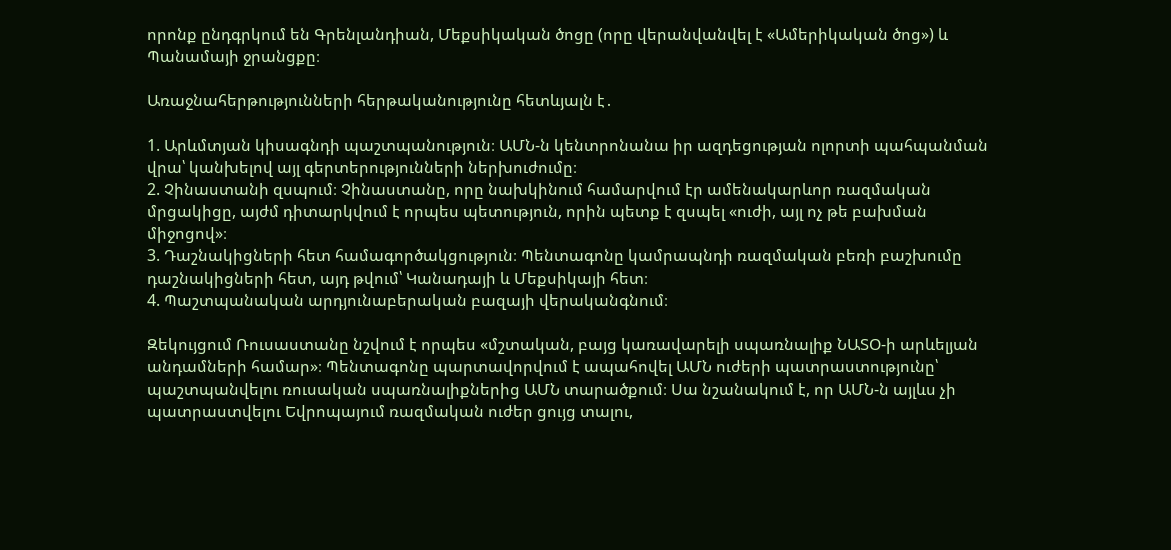որոնք ընդգրկում են Գրենլանդիան, Մեքսիկական ծոցը (որը վերանվանվել է «Ամերիկական ծոց») և Պանամայի ջրանցքը։

Առաջնահերթությունների հերթականությունը հետևյալն է․

1. Արևմտյան կիսագնդի պաշտպանություն։ ԱՄՆ-ն կենտրոնանա իր ազդեցության ոլորտի պահպանման վրա՝ կանխելով այլ գերտերությունների ներխուժումը։
2. Չինաստանի զսպում։ Չինաստանը, որը նախկինում համարվում էր ամենակարևոր ռազմական մրցակիցը, այժմ դիտարկվում է որպես պետություն, որին պետք է զսպել «ուժի, այլ ոչ թե բախման միջոցով»։
3. Դաշնակիցների հետ համագործակցություն։ Պենտագոնը կամրապնդի ռազմական բեռի բաշխումը դաշնակիցների հետ, այդ թվում՝ Կանադայի և Մեքսիկայի հետ։
4. Պաշտպանական արդյունաբերական բազայի վերականգնում։

Զեկույցում Ռուսաստանը նշվում է որպես «մշտական, բայց կառավարելի սպառնալիք ՆԱՏՕ-ի արևելյան անդամների համար»։ Պենտագոնը պարտավորվում է ապահովել ԱՄՆ ուժերի պատրաստությունը՝ պաշտպանվելու ռուսական սպառնալիքներից ԱՄՆ տարածքում։ Սա նշանակում է, որ ԱՄՆ-ն այլևս չի պատրաստվելու Եվրոպայում ռազմական ուժեր ցույց տալու,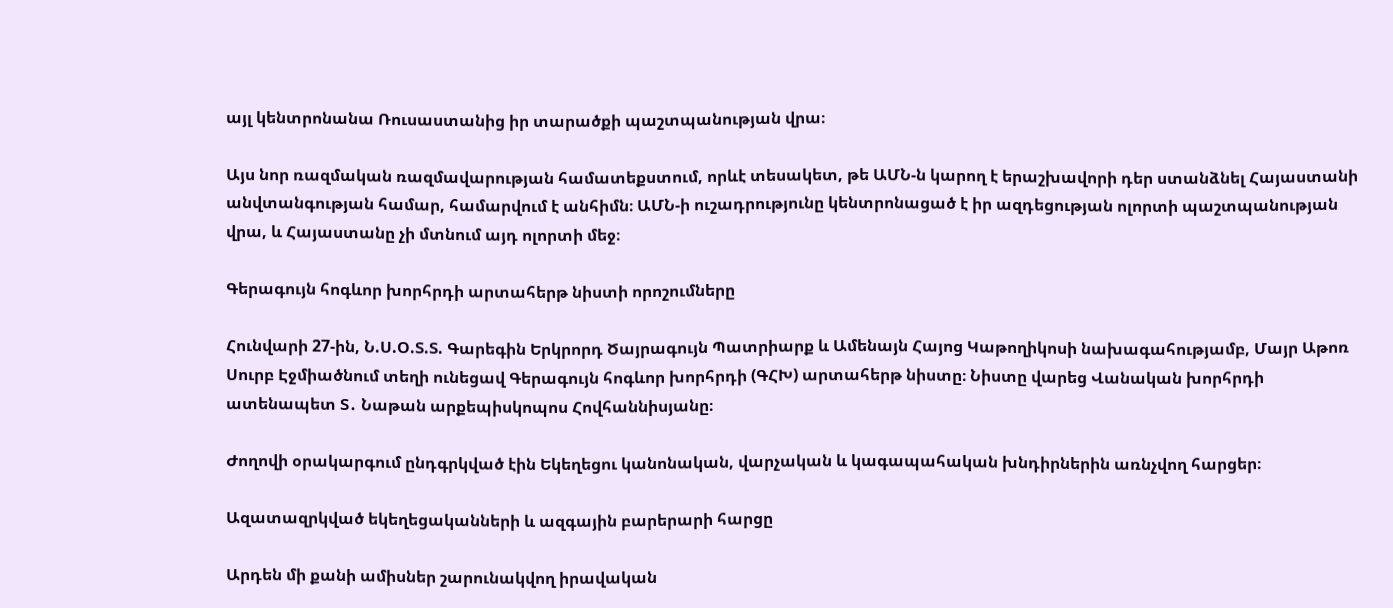այլ կենտրոնանա Ռուսաստանից իր տարածքի պաշտպանության վրա։

Այս նոր ռազմական ռազմավարության համատեքստում, որևէ տեսակետ, թե ԱՄՆ-ն կարող է երաշխավորի դեր ստանձնել Հայաստանի անվտանգության համար, համարվում է անհիմն։ ԱՄՆ-ի ուշադրությունը կենտրոնացած է իր ազդեցության ոլորտի պաշտպանության վրա, և Հայաստանը չի մտնում այդ ոլորտի մեջ։

Գերագույն հոգևոր խորհրդի արտահերթ նիստի որոշումները

Հունվարի 27-ին, Ն.Ս.Օ.Տ.Տ. Գարեգին Երկրորդ Ծայրագույն Պատրիարք և Ամենայն Հայոց Կաթողիկոսի նախագահությամբ, Մայր Աթոռ Սուրբ Էջմիածնում տեղի ունեցավ Գերագույն հոգևոր խորհրդի (ԳՀԽ) արտահերթ նիստը։ Նիստը վարեց Վանական խորհրդի ատենապետ Տ․ Նաթան արքեպիսկոպոս Հովհաննիսյանը։

Ժողովի օրակարգում ընդգրկված էին Եկեղեցու կանոնական, վարչական և կագապահական խնդիրներին առնչվող հարցեր։

Ազատազրկված եկեղեցականների և ազգային բարերարի հարցը

Արդեն մի քանի ամիսներ շարունակվող իրավական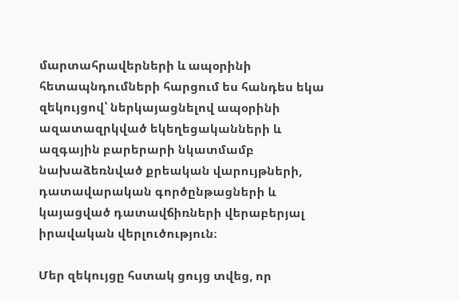մարտահրավերների և ապօրինի հետապնդումների հարցում ես հանդես եկա զեկույցով՝ ներկայացնելով ապօրինի ազատազրկված եկեղեցականների և ազգային բարերարի նկատմամբ նախաձեռնված քրեական վարույթների, դատավարական գործընթացների և կայացված դատավճիռների վերաբերյալ իրավական վերլուծություն։

Մեր զեկույցը հստակ ցույց տվեց, որ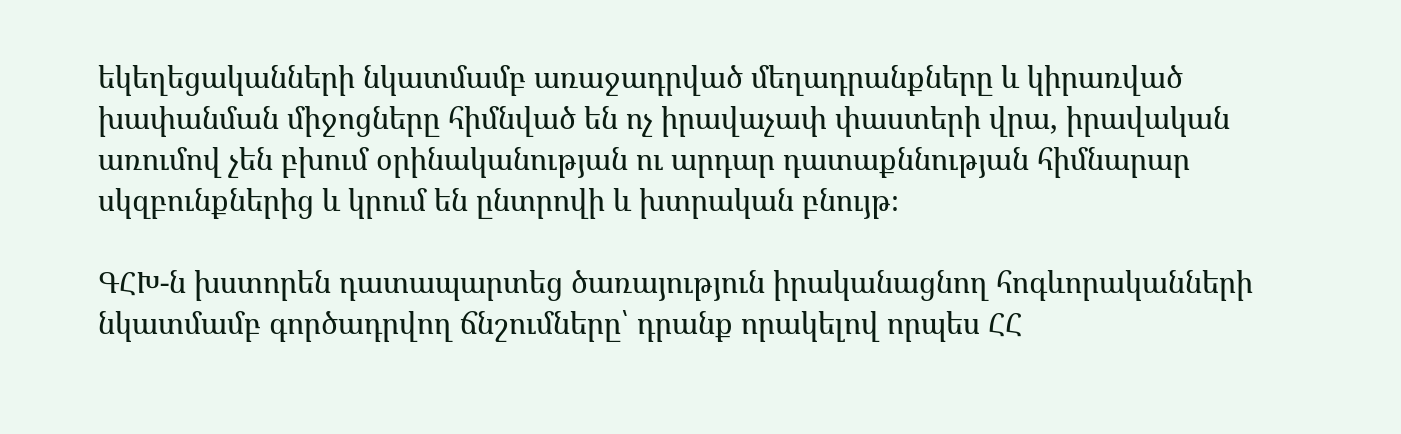եկեղեցականների նկատմամբ առաջադրված մեղադրանքները և կիրառված խափանման միջոցները հիմնված են ոչ իրավաչափ փաստերի վրա, իրավական առումով չեն բխում օրինականության ու արդար դատաքննության հիմնարար սկզբունքներից և կրում են ընտրովի և խտրական բնույթ։

ԳՀԽ-ն խստորեն դատապարտեց ծառայություն իրականացնող հոգևորականների նկատմամբ գործադրվող ճնշումները՝ դրանք որակելով որպես ՀՀ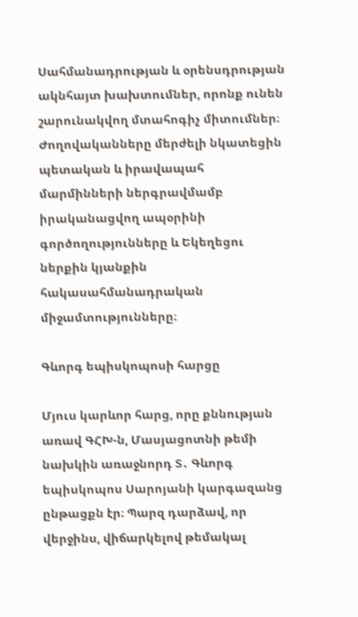Սահմանադրության և օրենսդրության ակնհայտ խախտումներ, որոնք ունեն շարունակվող մտահոգիչ միտումներ։ Ժողովականները մերժելի նկատեցին պետական և իրավապահ մարմինների ներգրավմամբ իրականացվող ապօրինի գործողությունները և Եկեղեցու ներքին կյանքին հակասահմանադրական միջամտությունները։

Գևորգ եպիսկոպոսի հարցը

Մյուս կարևոր հարց, որը քննության առավ ԳՀԽ-ն, Մասյացոտնի թեմի նախկին առաջնորդ Տ․ Գևորգ եպիսկոպոս Սարոյանի կարգազանց ընթացքն էր։ Պարզ դարձավ, որ վերջինս, վիճարկելով թեմակալ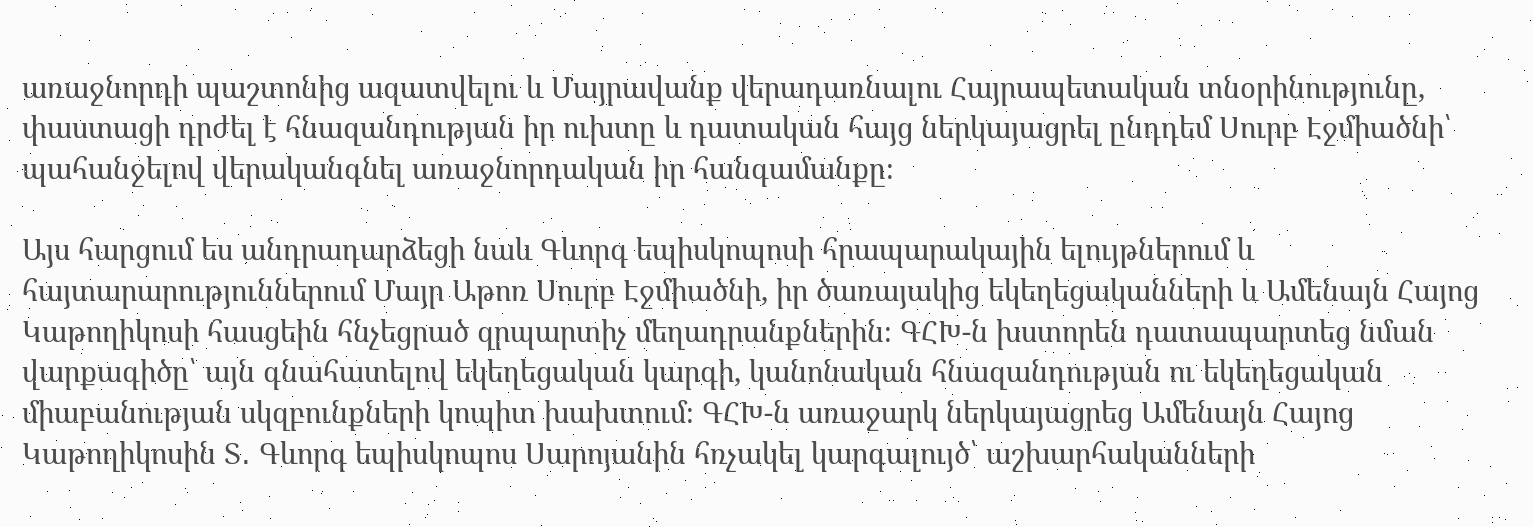առաջնորդի պաշտոնից ազատվելու և Մայրավանք վերադառնալու Հայրապետական տնօրինությունը, փաստացի դրժել է հնազանդության իր ուխտը և դատական հայց ներկայացրել ընդդեմ Սուրբ Էջմիածնի՝ պահանջելով վերականգնել առաջնորդական իր հանգամանքը։

Այս հարցում ես անդրադարձեցի նաև Գևորգ եպիսկոպոսի հրապարակային ելույթներում և հայտարարություններում Մայր Աթոռ Սուրբ Էջմիածնի, իր ծառայակից եկեղեցականների և Ամենայն Հայոց Կաթողիկոսի հասցեին հնչեցրած զրպարտիչ մեղադրանքներին։ ԳՀԽ-ն խստորեն դատապարտեց նման վարքագիծը՝ այն գնահատելով եկեղեցական կարգի, կանոնական հնազանդության ու եկեղեցական միաբանության սկզբունքների կոպիտ խախտում։ ԳՀԽ-ն առաջարկ ներկայացրեց Ամենայն Հայոց Կաթողիկոսին Տ․ Գևորգ եպիսկոպոս Սարոյանին հռչակել կարգալույծ՝ աշխարհականների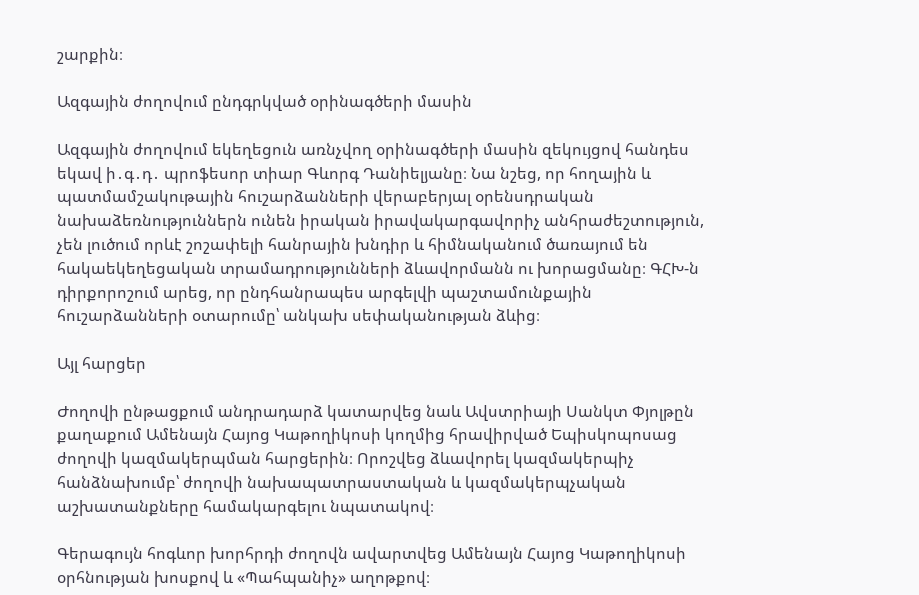շարքին։

Ազգային ժողովում ընդգրկված օրինագծերի մասին

Ազգային ժողովում եկեղեցուն առնչվող օրինագծերի մասին զեկույցով հանդես եկավ ի․գ․դ․ պրոֆեսոր տիար Գևորգ Դանիելյանը։ Նա նշեց, որ հողային և պատմամշակութային հուշարձանների վերաբերյալ օրենսդրական նախաձեռնություններն ունեն իրական իրավակարգավորիչ անհրաժեշտություն, չեն լուծում որևէ շոշափելի հանրային խնդիր և հիմնականում ծառայում են հակաեկեղեցական տրամադրությունների ձևավորմանն ու խորացմանը։ ԳՀԽ-ն դիրքորոշում արեց, որ ընդհանրապես արգելվի պաշտամունքային հուշարձանների օտարումը՝ անկախ սեփականության ձևից։

Այլ հարցեր

Ժողովի ընթացքում անդրադարձ կատարվեց նաև Ավստրիայի Սանկտ Փյոլթըն քաղաքում Ամենայն Հայոց Կաթողիկոսի կողմից հրավիրված Եպիսկոպոսաց ժողովի կազմակերպման հարցերին։ Որոշվեց ձևավորել կազմակերպիչ հանձնախումբ՝ ժողովի նախապատրաստական և կազմակերպչական աշխատանքները համակարգելու նպատակով։

Գերագույն հոգևոր խորհրդի ժողովն ավարտվեց Ամենայն Հայոց Կաթողիկոսի օրհնության խոսքով և «Պահպանիչ» աղոթքով։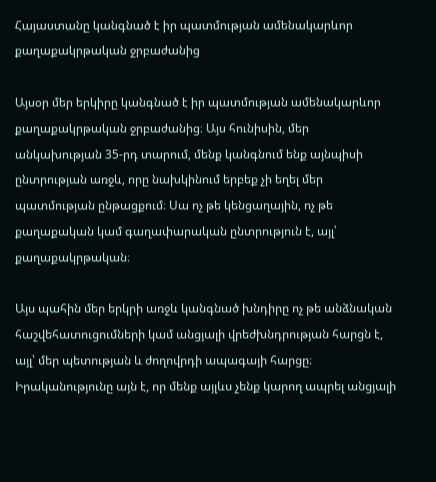Հայաստանը կանգնած է իր պատմության ամենակարևոր քաղաքակրթական ջրբաժանից

Այսօր մեր երկիրը կանգնած է իր պատմության ամենակարևոր քաղաքակրթական ջրբաժանից։ Այս հունիսին, մեր անկախության 35-րդ տարում, մենք կանգնում ենք այնպիսի ընտրության առջև, որը նախկինում երբեք չի եղել մեր պատմության ընթացքում։ Սա ոչ թե կենցաղային, ոչ թե քաղաքական կամ գաղափարական ընտրություն է, այլ՝ քաղաքակրթական։

Այս պահին մեր երկրի առջև կանգնած խնդիրը ոչ թե անձնական հաշվեհատուցումների կամ անցյալի վրեժխնդրության հարցն է, այլ՝ մեր պետության և ժողովրդի ապագայի հարցը։ Իրականությունը այն է, որ մենք այլևս չենք կարող ապրել անցյալի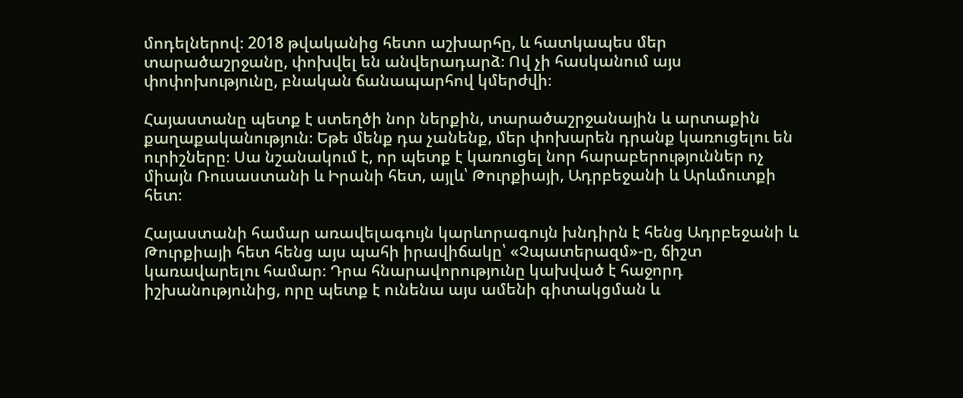մոդելներով։ 2018 թվականից հետո աշխարհը, և հատկապես մեր տարածաշրջանը, փոխվել են անվերադարձ։ Ով չի հասկանում այս փոփոխությունը, բնական ճանապարհով կմերժվի։

Հայաստանը պետք է ստեղծի նոր ներքին, տարածաշրջանային և արտաքին քաղաքականություն։ Եթե մենք դա չանենք, մեր փոխարեն դրանք կառուցելու են ուրիշները։ Սա նշանակում է, որ պետք է կառուցել նոր հարաբերություններ ոչ միայն Ռուսաստանի և Իրանի հետ, այլև՝ Թուրքիայի, Ադրբեջանի և Արևմուտքի հետ։

Հայաստանի համար առավելագույն կարևորագույն խնդիրն է հենց Ադրբեջանի և Թուրքիայի հետ հենց այս պահի իրավիճակը՝ «Չպատերազմ»-ը, ճիշտ կառավարելու համար։ Դրա հնարավորությունը կախված է հաջորդ իշխանությունից, որը պետք է ունենա այս ամենի գիտակցման և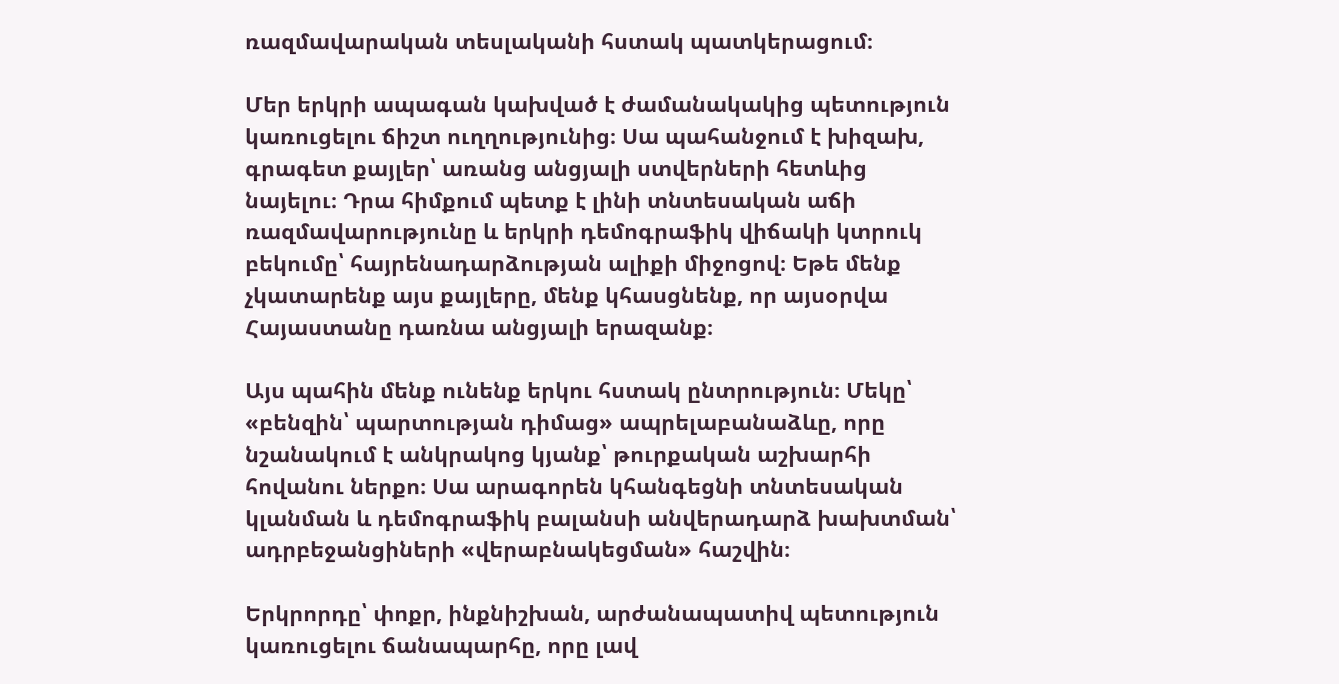ռազմավարական տեսլականի հստակ պատկերացում։

Մեր երկրի ապագան կախված է ժամանակակից պետություն կառուցելու ճիշտ ուղղությունից։ Սա պահանջում է խիզախ, գրագետ քայլեր՝ առանց անցյալի ստվերների հետևից նայելու։ Դրա հիմքում պետք է լինի տնտեսական աճի ռազմավարությունը և երկրի դեմոգրաֆիկ վիճակի կտրուկ բեկումը՝ հայրենադարձության ալիքի միջոցով։ Եթե մենք չկատարենք այս քայլերը, մենք կհասցնենք, որ այսօրվա Հայաստանը դառնա անցյալի երազանք։

Այս պահին մենք ունենք երկու հստակ ընտրություն։ Մեկը՝ «բենզին՝ պարտության դիմաց» ապրելաբանաձևը, որը նշանակում է անկրակոց կյանք՝ թուրքական աշխարհի հովանու ներքո։ Սա արագորեն կհանգեցնի տնտեսական կլանման և դեմոգրաֆիկ բալանսի անվերադարձ խախտման՝ ադրբեջանցիների «վերաբնակեցման» հաշվին։

Երկրորդը՝ փոքր, ինքնիշխան, արժանապատիվ պետություն կառուցելու ճանապարհը, որը լավ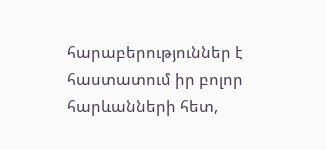հարաբերություններ է հաստատում իր բոլոր հարևանների հետ,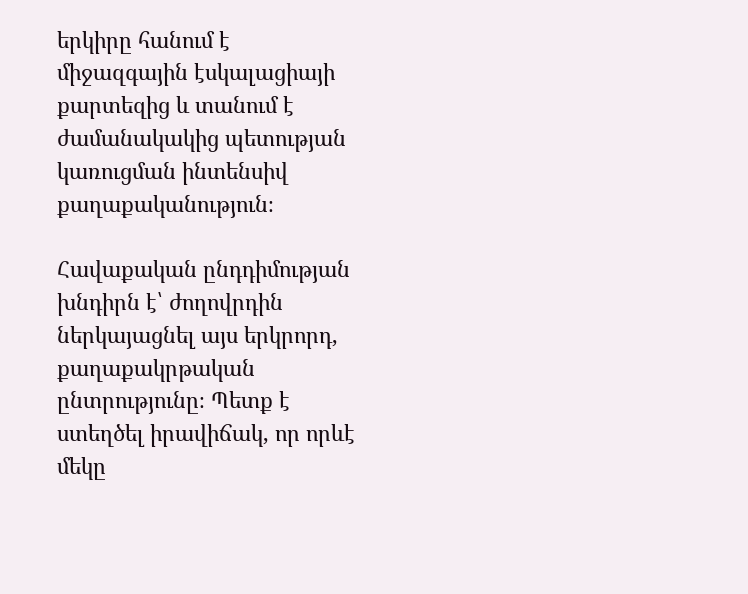երկիրը հանում է միջազգային էսկալացիայի քարտեզից և տանում է ժամանակակից պետության կառուցման ինտենսիվ քաղաքականություն։

Հավաքական ընդդիմության խնդիրն է՝ ժողովրդին ներկայացնել այս երկրորդ, քաղաքակրթական ընտրությունը։ Պետք է ստեղծել իրավիճակ, որ որևէ մեկը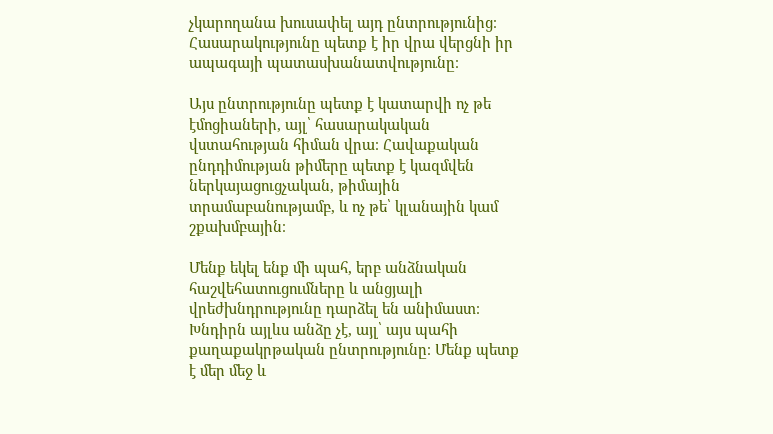չկարողանա խուսափել այդ ընտրությունից։ Հասարակությունը պետք է իր վրա վերցնի իր ապագայի պատասխանատվությունը։

Այս ընտրությունը պետք է կատարվի ոչ թե էմոցիաների, այլ՝ հասարակական վստահության հիման վրա։ Հավաքական ընդդիմության թիմերը պետք է կազմվեն ներկայացուցչական, թիմային տրամաբանությամբ, և ոչ թե՝ կլանային կամ շքախմբային։

Մենք եկել ենք մի պահ, երբ անձնական հաշվեհատուցումները և անցյալի վրեժխնդրությունը դարձել են անիմաստ։ Խնդիրն այլևս անձը չէ, այլ՝ այս պահի քաղաքակրթական ընտրությունը։ Մենք պետք է մեր մեջ և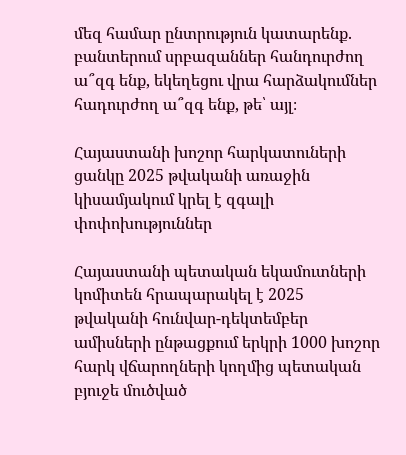մեզ համար ընտրություն կատարենք. բանտերում սրբազաններ հանդուրժող ա՞զգ ենք, եկեղեցու վրա հարձակումներ հադուրժող ա՞զգ ենք, թե՝ այլ։

Հայաստանի խոշոր հարկատուների ցանկը 2025 թվականի առաջին կիսամյակում կրել է զգալի փոփոխություններ

Հայաստանի պետական եկամուտների կոմիտեն հրապարակել է 2025 թվականի հունվար-դեկտեմբեր ամիսների ընթացքում երկրի 1000 խոշոր հարկ վճարողների կողմից պետական բյուջե մուծված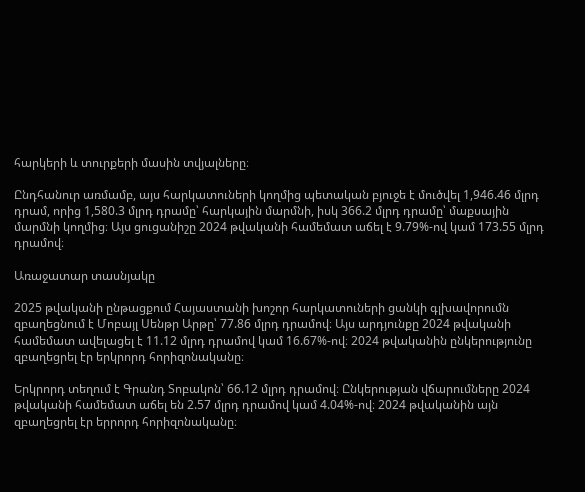հարկերի և տուրքերի մասին տվյալները։

Ընդհանուր առմամբ, այս հարկատուների կողմից պետական բյուջե է մուծվել 1,946.46 մլրդ դրամ, որից 1,580.3 մլրդ դրամը՝ հարկային մարմնի, իսկ 366.2 մլրդ դրամը՝ մաքսային մարմնի կողմից։ Այս ցուցանիշը 2024 թվականի համեմատ աճել է 9.79%-ով կամ 173.55 մլրդ դրամով։

Առաջատար տասնյակը

2025 թվականի ընթացքում Հայաստանի խոշոր հարկատուների ցանկի գլխավորումն զբաղեցնում է Մոբայլ Սենթր Արթը՝ 77.86 մլրդ դրամով։ Այս արդյունքը 2024 թվականի համեմատ ավելացել է 11.12 մլրդ դրամով կամ 16.67%-ով։ 2024 թվականին ընկերությունը զբաղեցրել էր երկրորդ հորիզոնականը։

Երկրորդ տեղում է Գրանդ Տոբակոն՝ 66.12 մլրդ դրամով։ Ընկերության վճարումները 2024 թվականի համեմատ աճել են 2.57 մլրդ դրամով կամ 4.04%-ով։ 2024 թվականին այն զբաղեցրել էր երրորդ հորիզոնականը։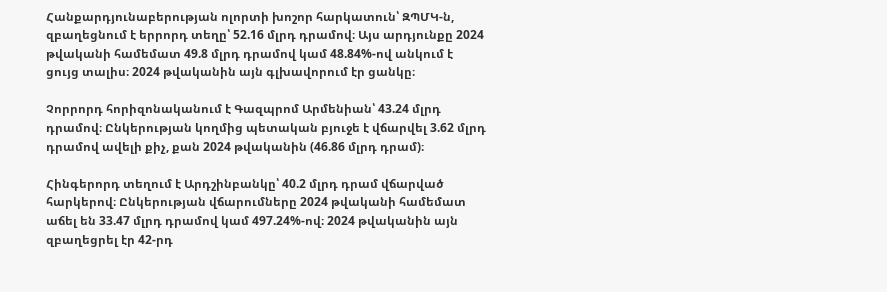Հանքարդյունաբերության ոլորտի խոշոր հարկատուն՝ ԶՊՄԿ-ն, զբաղեցնում է երրորդ տեղը՝ 52.16 մլրդ դրամով։ Այս արդյունքը 2024 թվականի համեմատ 49.8 մլրդ դրամով կամ 48.84%-ով անկում է ցույց տալիս։ 2024 թվականին այն գլխավորում էր ցանկը։

Չորրորդ հորիզոնականում է Գազպրոմ Արմենիան՝ 43.24 մլրդ դրամով։ Ընկերության կողմից պետական բյուջե է վճարվել 3.62 մլրդ դրամով ավելի քիչ, քան 2024 թվականին (46.86 մլրդ դրամ)։

Հինգերորդ տեղում է Արդշինբանկը՝ 40.2 մլրդ դրամ վճարված հարկերով։ Ընկերության վճարումները 2024 թվականի համեմատ աճել են 33.47 մլրդ դրամով կամ 497.24%-ով։ 2024 թվականին այն զբաղեցրել էր 42-րդ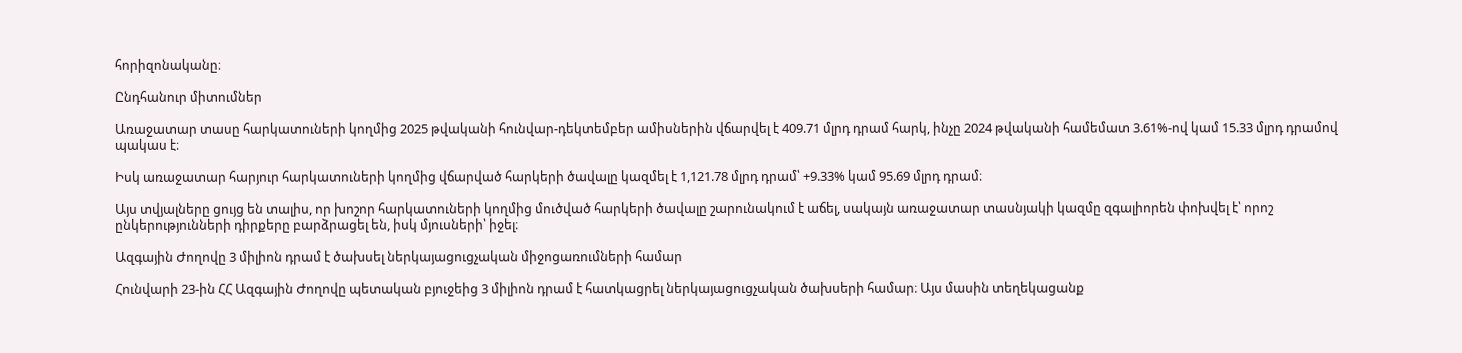հորիզոնականը։

Ընդհանուր միտումներ

Առաջատար տասը հարկատուների կողմից 2025 թվականի հունվար-դեկտեմբեր ամիսներին վճարվել է 409.71 մլրդ դրամ հարկ, ինչը 2024 թվականի համեմատ 3.61%-ով կամ 15.33 մլրդ դրամով պակաս է։

Իսկ առաջատար հարյուր հարկատուների կողմից վճարված հարկերի ծավալը կազմել է 1,121.78 մլրդ դրամ՝ +9.33% կամ 95.69 մլրդ դրամ։

Այս տվյալները ցույց են տալիս, որ խոշոր հարկատուների կողմից մուծված հարկերի ծավալը շարունակում է աճել, սակայն առաջատար տասնյակի կազմը զգալիորեն փոխվել է՝ որոշ ընկերությունների դիրքերը բարձրացել են, իսկ մյուսների՝ իջել։

Ազգային Ժողովը 3 միլիոն դրամ է ծախսել ներկայացուցչական միջոցառումների համար

Հունվարի 23-ին ՀՀ Ազգային Ժողովը պետական բյուջեից 3 միլիոն դրամ է հատկացրել ներկայացուցչական ծախսերի համար։ Այս մասին տեղեկացանք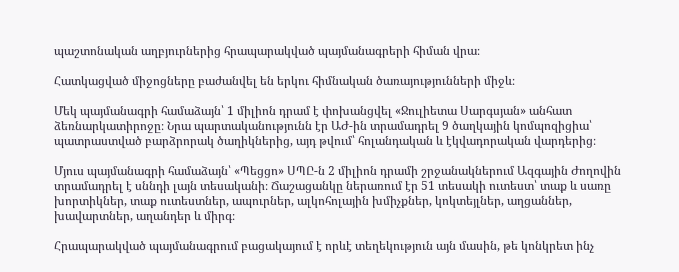պաշտոնական աղբյուրներից հրապարակված պայմանագրերի հիման վրա։

Հատկացված միջոցները բաժանվել են երկու հիմնական ծառայությունների միջև։

Մեկ պայմանագրի համաձայն՝ 1 միլիոն դրամ է փոխանցվել «Ջուլիետա Սարգսյան» անհատ ձեռնարկատիրոջը։ Նրա պարտականությունն էր ԱԺ-ին տրամադրել 9 ծաղկային կոմպոզիցիա՝ պատրաստված բարձրորակ ծաղիկներից, այդ թվում՝ հոլանդական և էկվադորական վարդերից։

Մյուս պայմանագրի համաձայն՝ «Պեցցո» ՍՊԸ-ն 2 միլիոն դրամի շրջանակներում Ազգային Ժողովին տրամադրել է սննդի լայն տեսականի։ Ճաշացանկը ներառում էր 51 տեսակի ուտեստ՝ տաք և սառը խորտիկներ, տաք ուտեստներ, ապուրներ, ալկոհոլային խմիչքներ, կոկտեյլներ, աղցաններ, խավարտներ, աղանդեր և միրգ։

Հրապարակված պայմանագրում բացակայում է որևէ տեղեկություն այն մասին, թե կոնկրետ ինչ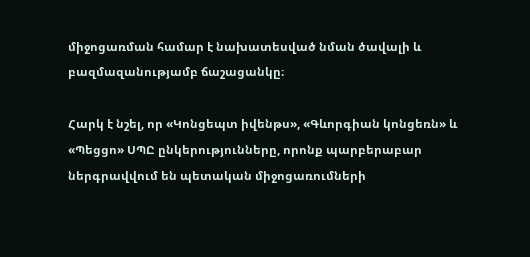միջոցառման համար է նախատեսված նման ծավալի և բազմազանությամբ ճաշացանկը։

Հարկ է նշել, որ «Կոնցեպտ իվենթս», «Գևորգիան կոնցեռն» և «Պեցցո» ՍՊԸ ընկերությունները, որոնք պարբերաբար ներգրավվում են պետական միջոցառումների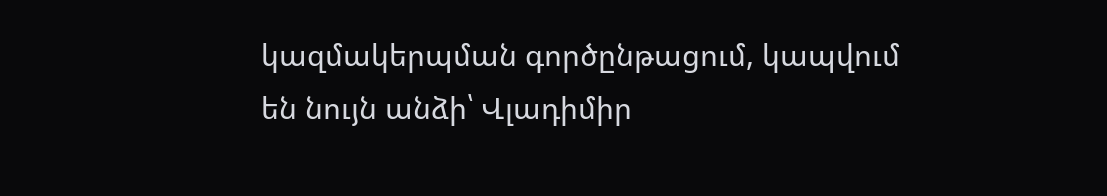կազմակերպման գործընթացում, կապվում են նույն անձի՝ Վլադիմիր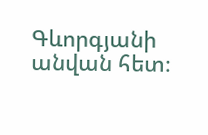Գևորգյանի անվան հետ։